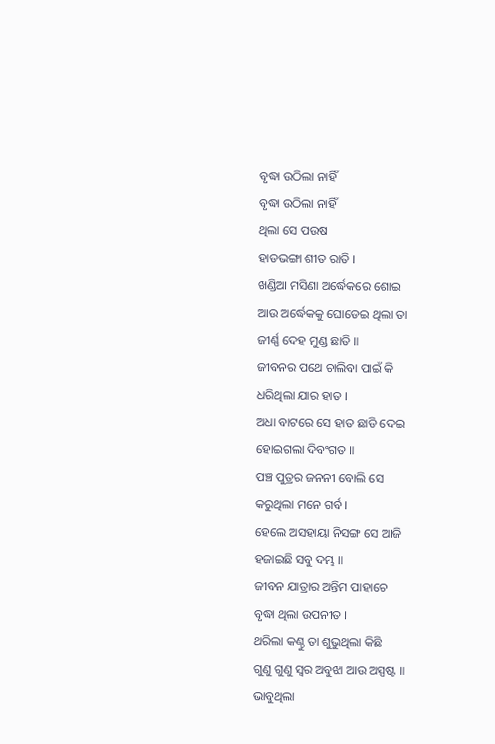ବୃଦ୍ଧା ଉଠିଲା ନାହିଁ
ବୃଦ୍ଧା ଉଠିଲା ନାହିଁ
ଥିଲା ସେ ପଉଷ
ହାଡଭଙ୍ଗା ଶୀତ ରାତି ।
ଖଣ୍ଡିଆ ମସିଣା ଅର୍ଦ୍ଧେକରେ ଶୋଇ
ଆଉ ଅର୍ଦ୍ଧେକକୁ ଘୋଡେଇ ଥିଲା ତା
ଜୀର୍ଣ୍ଣ ଦେହ ମୁଣ୍ଡ ଛାତି ॥
ଜୀବନର ପଥେ ଚାଲିବା ପାଇଁ କି
ଧରିଥିଲା ଯାର ହାତ ।
ଅଧା ବାଟରେ ସେ ହାତ ଛାଡି ଦେଇ
ହୋଇଗଲା ଦିବଂଗତ ॥
ପଞ୍ଚ ପୁତ୍ରର ଜନନୀ ବୋଲି ସେ
କରୁଥିଲା ମନେ ଗର୍ବ ।
ହେଲେ ଅସହାୟା ନିସଙ୍ଗ ସେ ଆଜି
ହଜାଇଛି ସବୁ ଦମ୍ଭ ॥
ଜୀବନ ଯାତ୍ରାର ଅନ୍ତିମ ପାହାଚେ
ବୃଦ୍ଧା ଥିଲା ଉପନୀତ ।
ଥରିଲା କଣ୍ଠୁ ତା ଶୁଭୁଥିଲା କିଛି
ଗୁଣୁ ଗୁଣୁ ସ୍ୱର ଅବୁଝା ଆଉ ଅସ୍ପଷ୍ଟ ॥
ଭାବୁଥିଲା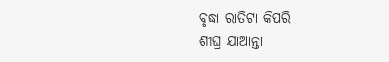ବୃଦ୍ଧା ରାତିଟା କିପରି
ଶୀଘ୍ର ଯାଆନ୍ତା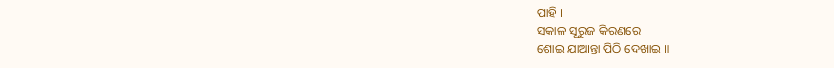ପାହି ।
ସକାଳ ସୂରୁଜ କିରଣରେ
ଶୋଇ ଯାଆନ୍ତା ପିଠି ଦେଖାଇ ॥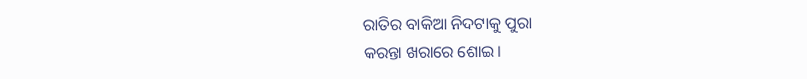ରାତିର ବାକିଆ ନିଦଟାକୁ ପୁରା
କରନ୍ତା ଖରାରେ ଶୋଇ।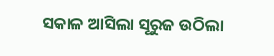ସକାଳ ଆସିଲା ସୂରୁଜ ଉଠିଲା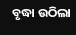ବୃଦ୍ଧା ଉଠିଲା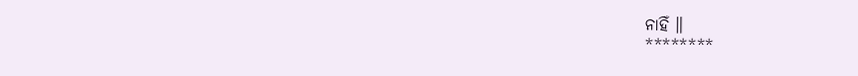ନାହିଁ ॥
********